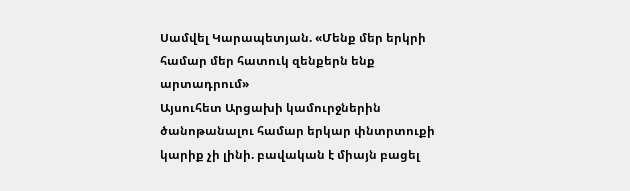Սամվել Կարապետյան. «Մենք մեր երկրի համար մեր հատուկ զենքերն ենք արտադրում»
Այսուհետ Արցախի կամուրջներին ծանոթանալու համար երկար փնտրտուքի կարիք չի լինի. բավական է միայն բացել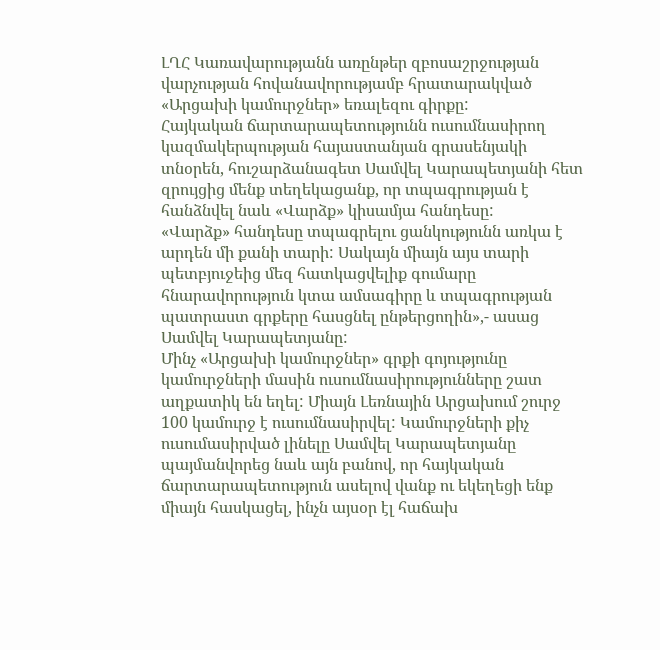ԼՂՀ Կառավարությանն առընթեր զբոսաշրջության վարչության հովանավորությամբ հրատարակված «Արցախի կամուրջներ» եռալեզու գիրքը:
Հայկական ճարտարապետությունն ուսումնասիրող կազմակերպության հայաստանյան գրասենյակի տնօրեն, հուշարձանագետ Սամվել Կարապետյանի հետ զրույցից մենք տեղեկացանք, որ տպագրության է հանձնվել նաև «Վարձք» կիսամյա հանդեսը:
«Վարձք» հանդեսը տպագրելու ցանկությունն առկա է արդեն մի քանի տարի: Սակայն միայն այս տարի պետբյուջեից մեզ հատկացվելիք գումարը հնարավորություն կտա ամսագիրը և տպագրության պատրաստ գրքերը հասցնել ընթերցողին»,- ասաց Սամվել Կարապետյանը:
Մինչ «Արցախի կամուրջներ» գրքի գոյությունը կամուրջների մասին ուսումնասիրությունները շատ աղքատիկ են եղել: Միայն Լեռնային Արցախում շուրջ 100 կամուրջ է ուսումնասիրվել: Կամուրջների քիչ ուսումասիրված լինելը Սամվել Կարապետյանը պայմանվորեց նաև այն բանով, որ հայկական ճարտարապետություն ասելով վանք ու եկեղեցի ենք միայն հասկացել, ինչն այսօր էլ հաճախ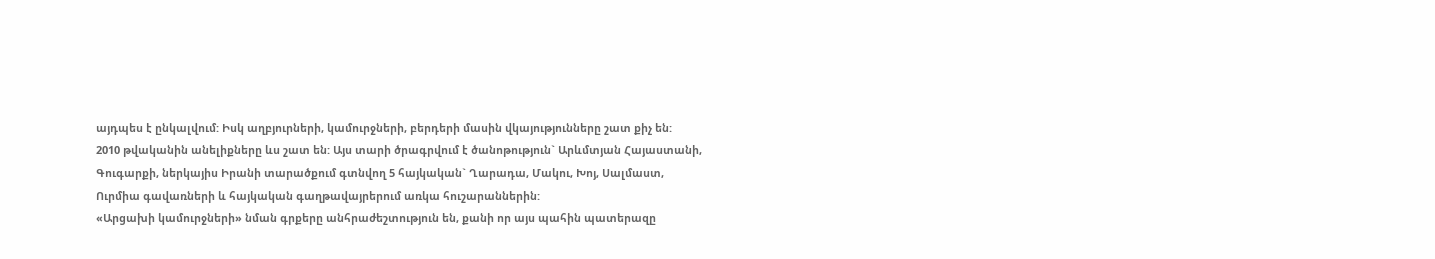այդպես է ընկալվում: Իսկ աղբյուրների, կամուրջների, բերդերի մասին վկայությունները շատ քիչ են:
2010 թվականին անելիքները ևս շատ են: Այս տարի ծրագրվում է ծանոթություն` Արևմտյան Հայաստանի, Գուգարքի, ներկայիս Իրանի տարածքում գտնվող 5 հայկական` Ղարադա, Մակու, Խոյ, Սալմաստ, Ուրմիա գավառների և հայկական գաղթավայրերում առկա հուշարաններին:
«Արցախի կամուրջների» նման գրքերը անհրաժեշտություն են, քանի որ այս պահին պատերազը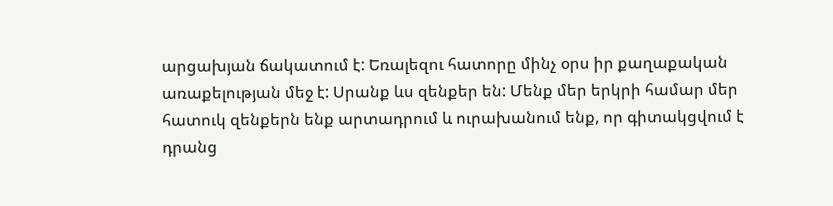արցախյան ճակատում է: Եռալեզու հատորը մինչ օրս իր քաղաքական առաքելության մեջ է: Սրանք ևս զենքեր են: Մենք մեր երկրի համար մեր հատուկ զենքերն ենք արտադրում և ուրախանում ենք, որ գիտակցվում է դրանց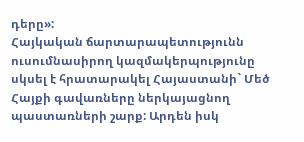դերը»:
Հայկական ճարտարապետությունն ուսումնասիրող կազմակերպությունը սկսել է հրատարակել Հայաստանի` Մեծ Հայքի գավառները ներկայացնող պաստառների շարք: Արդեն իսկ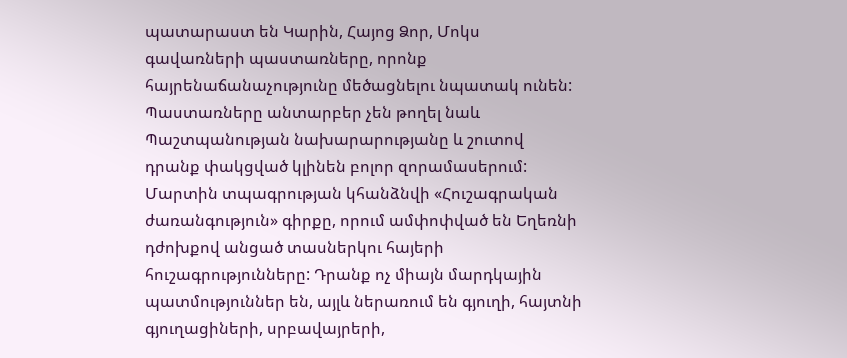պատարաստ են Կարին, Հայոց Ձոր, Մոկս գավառների պաստառները, որոնք հայրենաճանաչությունը մեծացնելու նպատակ ունեն: Պաստառները անտարբեր չեն թողել նաև Պաշտպանության նախարարությանը և շուտով դրանք փակցված կլինեն բոլոր զորամասերում:
Մարտին տպագրության կհանձնվի «Հուշագրական ժառանգություն» գիրքը, որում ամփոփված են Եղեռնի դժոխքով անցած տասներկու հայերի հուշագրությունները: Դրանք ոչ միայն մարդկային պատմություններ են, այլև ներառում են գյուղի, հայտնի գյուղացիների, սրբավայրերի,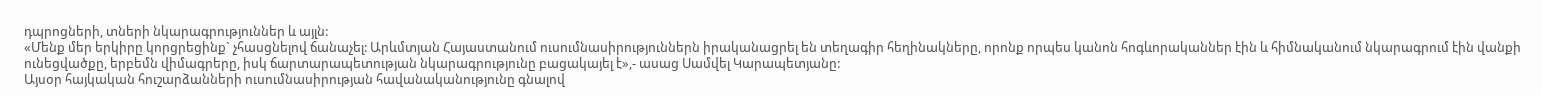դպրոցների, տների նկարագրություններ և այլն:
«Մենք մեր երկիրը կորցրեցինք` չհասցնելով ճանաչել: Արևմտյան Հայաստանում ուսումնասիրություններն իրականացրել են տեղագիր հեղինակները, որոնք որպես կանոն հոգևորականներ էին և հիմնականում նկարագրում էին վանքի ունեցվածքը, երբեմն վիմագրերը, իսկ ճարտարապետության նկարագրությունը բացակայել է»,- ասաց Սամվել Կարապետյանը:
Այսօր հայկական հուշարձանների ուսումնասիրության հավանականությունը գնալով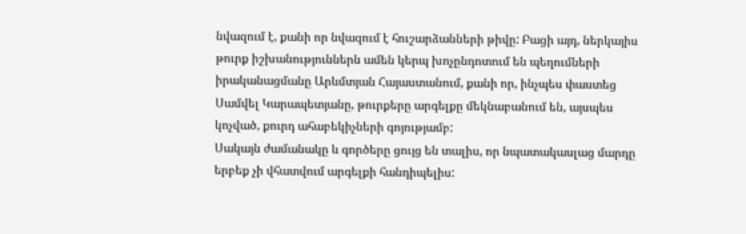նվազում է, քանի որ նվազում է հուշարձանների թիվը: Բացի այդ, ներկայիս թուրք իշխանություններն ամեն կերպ խոչընդոտում են պեղումների իրականացմանը Արևմտյան Հայաստանում, քանի որ, ինչպես փաստեց Սամվել Կարապետյանը, թուրքերը արգելքը մեկնաբանում են, այսպես կոչված, քուրդ ահաբեկիչների գոյությամբ:
Սակայն ժամանակը և գործերը ցույց են տալիս, որ նպատակասլաց մարդը երբեք չի վհատվում արգելքի հանդիպելիս: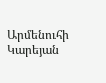Արմենուհի Կարեյան